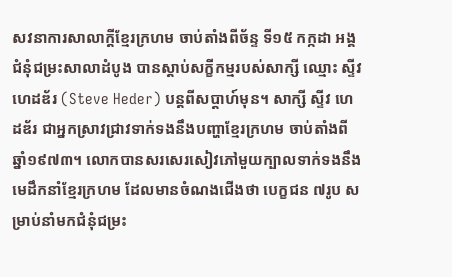សវនាការសាលាក្ដីខ្មែរក្រហម ចាប់តាំងពីច័ន្ទ ទី១៥ កក្កដា អង្គជំនុំជម្រះសាលាដំបូង បានស្ដាប់សក្ខីកម្មរបស់សាក្សី ឈ្មោះ ស្ទីវ ហេដឌ័រ (Steve Heder) បន្តពីសប្ដាហ៍មុន។ សាក្សី ស្ទីវ ហេដឌ័រ ជាអ្នកស្រាវជ្រាវទាក់ទងនឹងបញ្ហាខ្មែរក្រហម ចាប់តាំងពីឆ្នាំ១៩៧៣។ លោកបានសរសេរសៀវភៅមួយក្បាលទាក់ទងនឹងមេដឹកនាំខ្មែរក្រហម ដែលមានចំណងជើងថា បេក្ខជន ៧រូប សម្រាប់នាំមកជំនុំជម្រះ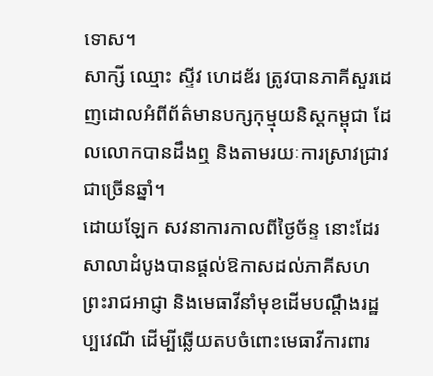ទោស។
សាក្សី ឈ្មោះ ស្ទីវ ហេដឌ័រ ត្រូវបានភាគីសួរដេញដោលអំពីព័ត៌មានបក្សកុម្មុយនិស្តកម្ពុជា ដែលលោកបានដឹងឮ និងតាមរយៈការស្រាវជ្រាវជាច្រើនឆ្នាំ។
ដោយឡែក សវនាការកាលពីថ្ងៃច័ន្ទ នោះដែរ សាលាដំបូងបានផ្ដល់ឱកាសដល់ភាគីសហព្រះរាជអាជ្ញា និងមេធាវីនាំមុខដើមបណ្ដឹងរដ្ឋប្បវេណី ដើម្បីឆ្លើយតបចំពោះមេធាវីការពារ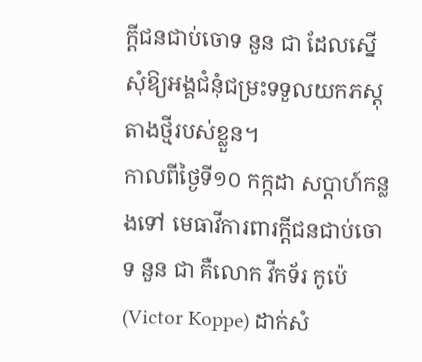ក្ដីជនជាប់ចោទ នួន ជា ដែលស្នើសុំឱ្យអង្គជំនុំជម្រះទទួលយកភស្តុតាងថ្មីរបស់ខ្លួន។
កាលពីថ្ងៃទី១០ កក្កដា សប្ដាហ៍កន្លងទៅ មេធាវីការពារក្ដីជនជាប់ចោទ នួន ជា គឺលោក វីកទ័រ កូប៉េ (Victor Koppe) ដាក់សំ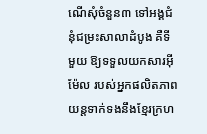ណើសុំចំនួន៣ ទៅអង្គជំនុំជម្រះសាលាដំបូង គឺទីមួយ ឱ្យទទួលយកសារអ៊ីម៉ែល របស់អ្នកផលិតភាពយន្តទាក់ទងនឹងខ្មែរក្រហ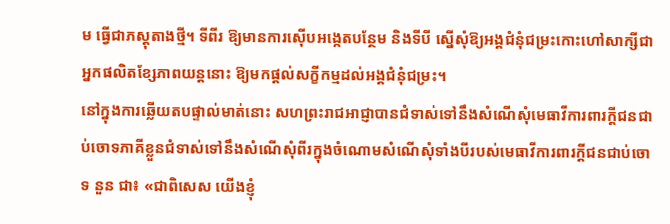ម ធ្វើជាភស្តុតាងថ្មី។ ទីពីរ ឱ្យមានការស៊ើបអង្កេតបន្ថែម និងទីបី ស្នើសុំឱ្យអង្គជំនុំជម្រះកោះហៅសាក្សីជាអ្នកផលិតខ្សែភាពយន្តនោះ ឱ្យមកផ្ដល់សក្ខីកម្មដល់អង្គជំនុំជម្រះ។
នៅក្នុងការឆ្លើយតបផ្ទាល់មាត់នោះ សហព្រះរាជអាជ្ញាបានជំទាស់ទៅនឹងសំណើសុំមេធាវីការពារក្ដីជនជាប់ចោទភាគីខ្លួនជំទាស់ទៅនឹងសំណើសុំពីរក្នុងចំណោមសំណើសុំទាំងបីរបស់មេធាវីការពារក្ដីជនជាប់ចោទ នួន ជា៖ «ជាពិសេស យើងខ្ញុំ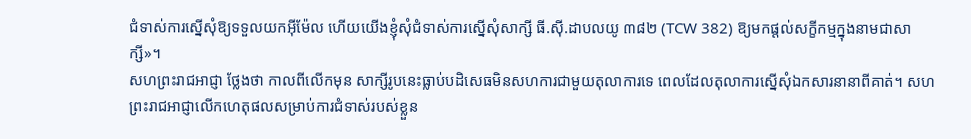ជំទាស់ការស្នើសុំឱ្យទទួលយកអ៊ីម៉ែល ហើយយើងខ្ញុំសុំជំទាស់ការស្នើសុំសាក្សី ធី.ស៊ី.ដាបលយូ ៣៨២ (TCW 382) ឱ្យមកផ្ដល់សក្ខីកម្មក្នុងនាមជាសាក្សី»។
សហព្រះរាជអាជ្ញា ថ្លែងថា កាលពីលើកមុន សាក្សីរូបនេះធ្លាប់បដិសេធមិនសហការជាមួយតុលាការទេ ពេលដែលតុលាការស្នើសុំឯកសារនានាពីគាត់។ សហព្រះរាជអាជ្ញាលើកហេតុផលសម្រាប់ការជំទាស់របស់ខ្លួន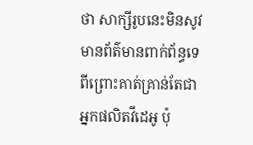ថា សាក្សីរូបនេះមិនសូវមានព័ត៌មានពាក់ព័ន្ធទេ ពីព្រោះគាត់គ្រាន់តែជាអ្នកផលិតវីដេអូ ប៉ុ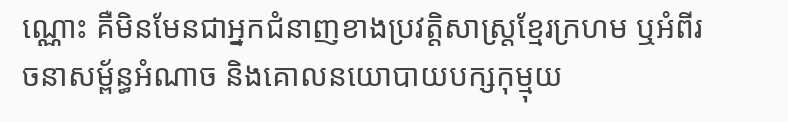ណ្ណោះ គឺមិនមែនជាអ្នកជំនាញខាងប្រវត្តិសាស្ត្រខ្មែរក្រហម ឬអំពីរចនាសម្ព័ន្ធអំណាច និងគោលនយោបាយបក្សកុម្មុយ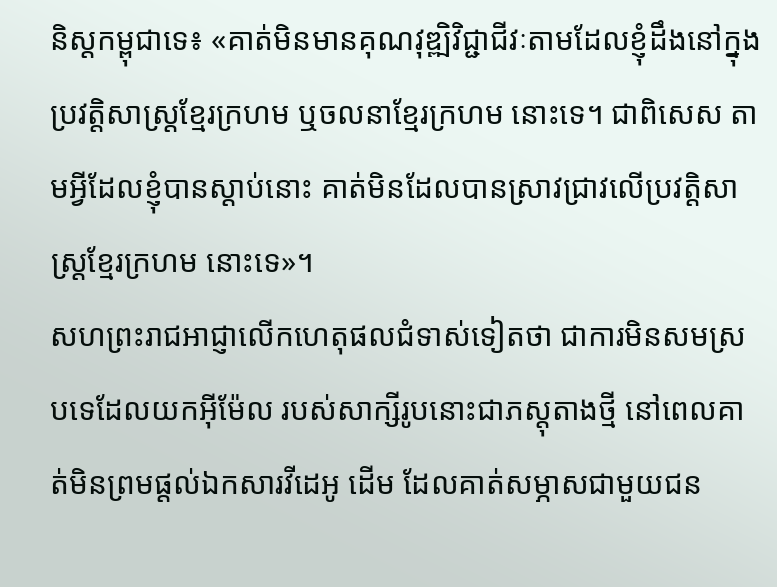និស្តកម្ពុជាទេ៖ «គាត់មិនមានគុណវុឌ្ឍិវិជ្ជាជីវៈតាមដែលខ្ញុំដឹងនៅក្នុងប្រវត្តិសាស្ត្រខ្មែរក្រហម ឬចលនាខ្មែរក្រហម នោះទេ។ ជាពិសេស តាមអ្វីដែលខ្ញុំបានស្ដាប់នោះ គាត់មិនដែលបានស្រាវជ្រាវលើប្រវត្តិសាស្ត្រខ្មែរក្រហម នោះទេ»។
សហព្រះរាជអាជ្ញាលើកហេតុផលជំទាស់ទៀតថា ជាការមិនសមស្របទេដែលយកអ៊ីម៉ែល របស់សាក្សីរូបនោះជាភស្តុតាងថ្មី នៅពេលគាត់មិនព្រមផ្ដល់ឯកសារវីដេអូ ដើម ដែលគាត់សម្ភាសជាមួយជន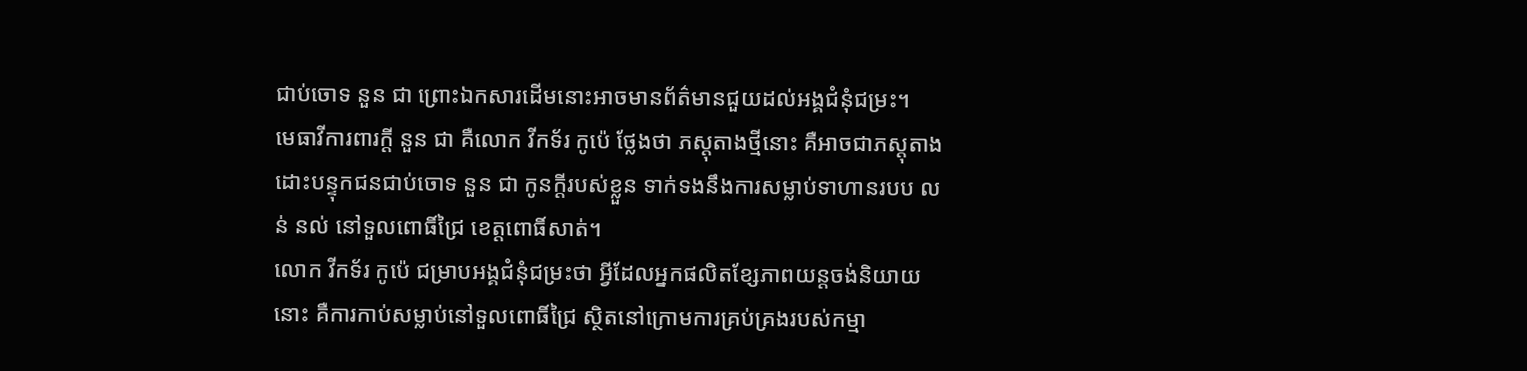ជាប់ចោទ នួន ជា ព្រោះឯកសារដើមនោះអាចមានព័ត៌មានជួយដល់អង្គជំនុំជម្រះ។
មេធាវីការពារក្ដី នួន ជា គឺលោក វីកទ័រ កូប៉េ ថ្លែងថា ភស្តុតាងថ្មីនោះ គឺអាចជាភស្តុតាងដោះបន្ទុកជនជាប់ចោទ នួន ជា កូនក្ដីរបស់ខ្លួន ទាក់ទងនឹងការសម្លាប់ទាហានរបប លន់ នល់ នៅទួលពោធិ៍ជ្រៃ ខេត្តពោធិ៍សាត់។
លោក វីកទ័រ កូប៉េ ជម្រាបអង្គជំនុំជម្រះថា អ្វីដែលអ្នកផលិតខ្សែភាពយន្តចង់និយាយនោះ គឺការកាប់សម្លាប់នៅទួលពោធិ៍ជ្រៃ ស្ថិតនៅក្រោមការគ្រប់គ្រងរបស់កម្មា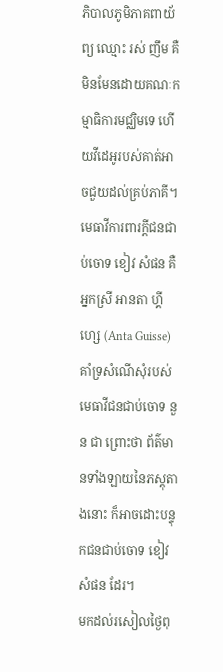ភិបាលភូមិភាគពាយ័ព្យ ឈ្មោះ រស់ ញឹម គឺមិនមែនដោយគណៈកម្មាធិការមជ្ឈិមទេ ហើយវីដេអូរបស់គាត់អាចជួយដល់គ្រប់ភាគី។
មេធាវីការពារក្ដីជនជាប់ចោទ ខៀវ សំផន គឺអ្នកស្រី អានតា ហ្គីហ្សេ (Anta Guisse) គាំទ្រសំណើសុំរបស់មេធាវីជនជាប់ចោទ នួន ជា ព្រោះថា ព័ត៌មានទាំងឡាយនៃភស្តុតាងនោះ ក៏អាចដោះបន្ទុកជនជាប់ចោទ ខៀវ សំផន ដែរ។
មកដល់រសៀលថ្ងៃពុ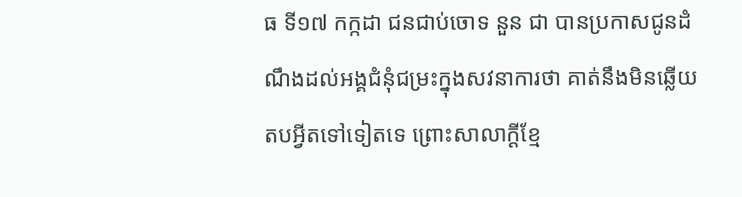ធ ទី១៧ កក្កដា ជនជាប់ចោទ នួន ជា បានប្រកាសជូនដំណឹងដល់អង្គជំនុំជម្រះក្នុងសវនាការថា គាត់នឹងមិនឆ្លើយតបអ្វីតទៅទៀតទេ ព្រោះសាលាក្ដីខ្មែ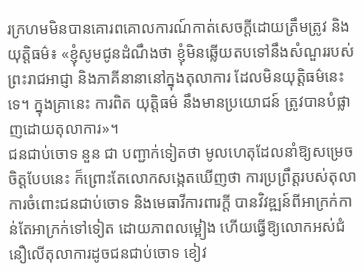រក្រហមមិនបានគោរពគោលការណ៍កាត់សេចក្ដីដោយត្រឹមត្រូវ និងយុត្តិធម៌៖ «ខ្ញុំសូមជូនដំណឹងថា ខ្ញុំមិនឆ្លើយតបទៅនឹងសំណួររបស់ព្រះរាជអាជ្ញា និងភាគីនានានៅក្នុងតុលាការ ដែលមិនយុត្តិធម៌នេះទេ។ ក្នុងគ្រានេះ ការពិត យុត្តិធម៌ នឹងមានប្រយោជន៍ ត្រូវបានបំផ្លាញដោយតុលាការ»។
ជនជាប់ចោទ នួន ជា បញ្ជាក់ទៀតថា មូលហេតុដែលនាំឱ្យសម្រេចចិត្តបែបនេះ ក៏ព្រោះតែលោកសង្កេតឃើញថា ការប្រព្រឹត្តរបស់តុលាការចំពោះជនជាប់ចោទ និងមេធាវីការពារក្ដី បានវិវឌ្ឍន៍ពីអាក្រក់កាន់តែអាក្រក់ទៅទៀត ដោយភាពលម្អៀង ហើយធ្វើឱ្យលោកអស់ជំនឿលើតុលាការដូចជនជាប់ចោទ ខៀវ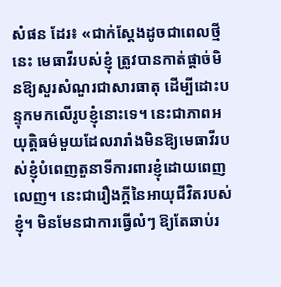សំផន ដែរ៖ «ជាក់ស្ដែងដូចជាពេលថ្មីនេះ មេធាវីរបស់ខ្ញុំ ត្រូវបានកាត់ផ្ដាច់មិនឱ្យសួរសំណួរជាសារធាតុ ដើម្បីដោះបន្ទុកមកលើរូបខ្ញុំនោះទេ។ នេះជាភាពអយុត្តិធម៌មួយដែលរារាំងមិនឱ្យមេធាវីរបស់ខ្ញុំបំពេញតួនាទីការពារខ្ញុំដោយពេញលេញ។ នេះជារឿងក្ដីនៃអាយុជីវិតរបស់ខ្ញុំ។ មិនមែនជាការធ្វើលំៗ ឱ្យតែឆាប់រ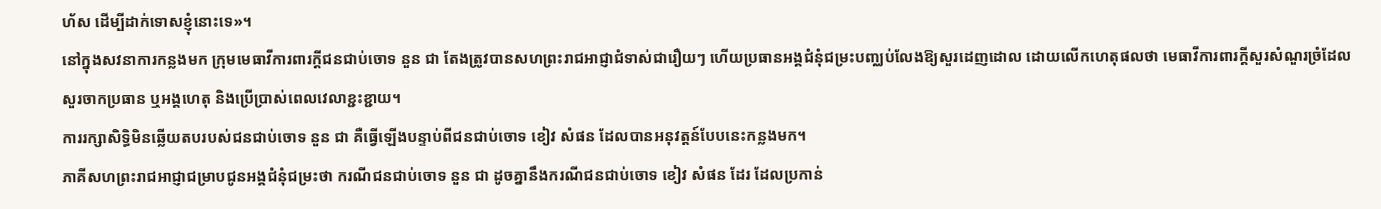ហ័ស ដើម្បីដាក់ទោសខ្ញុំនោះទេ»។
នៅក្នុងសវនាការកន្លងមក ក្រុមមេធាវីការពារក្ដីជនជាប់ចោទ នួន ជា តែងត្រូវបានសហព្រះរាជអាជ្ញាជំទាស់ជារឿយៗ ហើយប្រធានអង្គជំនុំជម្រះបញ្ឈប់លែងឱ្យសួរដេញដោល ដោយលើកហេតុផលថា មេធាវីការពារក្ដីសួរសំណួរច្រំដែល សួរចាកប្រធាន ឬអង្គហេតុ និងប្រើប្រាស់ពេលវេលាខ្ជះខ្ជាយ។
ការរក្សាសិទ្ធិមិនឆ្លើយតបរបស់ជនជាប់ចោទ នួន ជា គឺធ្វើឡើងបន្ទាប់ពីជនជាប់ចោទ ខៀវ សំផន ដែលបានអនុវត្តន៍បែបនេះកន្លងមក។
ភាគីសហព្រះរាជអាជ្ញាជម្រាបជូនអង្គជំនុំជម្រះថា ករណីជនជាប់ចោទ នួន ជា ដូចគ្នានឹងករណីជនជាប់ចោទ ខៀវ សំផន ដែរ ដែលប្រកាន់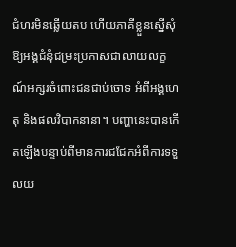ជំហរមិនឆ្លើយតប ហើយភាគីខ្លួនស្នើសុំឱ្យអង្គជំនុំជម្រះប្រកាសជាលាយលក្ខណ៍អក្សរចំពោះជនជាប់ចោទ អំពីអង្គហេតុ និងផលវិបាកនានា។ បញ្ហានេះបានកើតឡើងបន្ទាប់ពីមានការជជែកអំពីការទទួលយ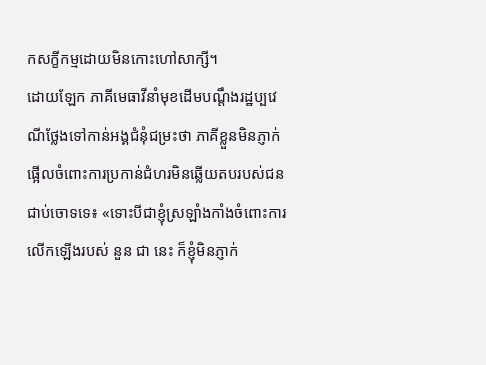កសក្ខីកម្មដោយមិនកោះហៅសាក្សី។
ដោយឡែក ភាគីមេធាវីនាំមុខដើមបណ្ដឹងរដ្ឋប្បវេណីថ្លែងទៅកាន់អង្គជំនុំជម្រះថា ភាគីខ្លួនមិនភ្ញាក់ផ្អើលចំពោះការប្រកាន់ជំហរមិនឆ្លើយតបរបស់ជនជាប់ចោទទេ៖ «ទោះបីជាខ្ញុំស្រឡាំងកាំងចំពោះការលើកឡើងរបស់ នួន ជា នេះ ក៏ខ្ញុំមិនភ្ញាក់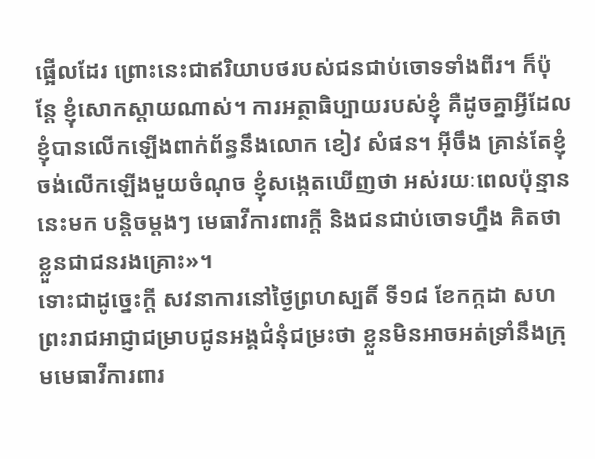ផ្អើលដែរ ព្រោះនេះជាឥរិយាបថរបស់ជនជាប់ចោទទាំងពីរ។ ក៏ប៉ុន្តែ ខ្ញុំសោកស្ដាយណាស់។ ការអត្ថាធិប្បាយរបស់ខ្ញុំ គឺដូចគ្នាអ្វីដែលខ្ញុំបានលើកឡើងពាក់ព័ន្ធនឹងលោក ខៀវ សំផន។ អ៊ីចឹង គ្រាន់តែខ្ញុំចង់លើកឡើងមួយចំណុច ខ្ញុំសង្កេតឃើញថា អស់រយៈពេលប៉ុន្មាននេះមក បន្តិចម្ដងៗ មេធាវីការពារក្ដី និងជនជាប់ចោទហ្នឹង គិតថាខ្លួនជាជនរងគ្រោះ»។
ទោះជាដូច្នេះក្ដី សវនាការនៅថ្ងៃព្រហស្បតិ៍ ទី១៨ ខែកក្កដា សហព្រះរាជអាជ្ញាជម្រាបជូនអង្គជំនុំជម្រះថា ខ្លួនមិនអាចអត់ទ្រាំនឹងក្រុមមេធាវីការពារ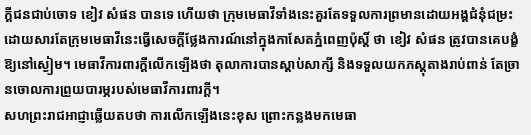ក្ដីជនជាប់ចោទ ខៀវ សំផន បានទេ ហើយថា ក្រុមមេធាវីទាំងនេះគួរតែទទួលការព្រមានដោយអង្គជំនុំជម្រះ ដោយសារតែក្រុមមេធាវីនេះធ្វើសេចក្ដីថ្លែងការណ៍នៅក្នុងកាសែតភ្នំពេញប៉ុស្តិ៍ ថា ខៀវ សំផន ត្រូវបានគេបង្ខំឱ្យនៅស្ងៀម។ មេធាវីការពារក្ដីលើកឡើងថា តុលាការបានស្ដាប់សាក្សី និងទទួលយកភស្តុតាងរាប់ពាន់ តែច្រានចោលការព្រួយបារម្ភរបស់មេធាវីការពារក្ដី។
សហព្រះរាជអាជ្ញាឆ្លើយតបថា ការលើកឡើងនេះខុស ព្រោះកន្លងមកមេធា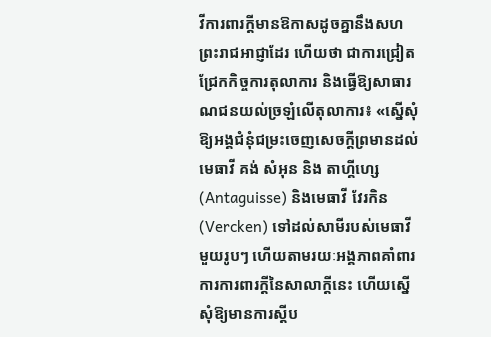វីការពារក្ដីមានឱកាសដូចគ្នានឹងសហព្រះរាជអាជ្ញាដែរ ហើយថា ជាការជ្រៀតជ្រែកកិច្ចការតុលាការ និងធ្វើឱ្យសាធារណជនយល់ច្រឡំលើតុលាការ៖ «ស្នើសុំឱ្យអង្គជំនុំជម្រះចេញសេចក្ដីព្រមានដល់មេធាវី គង់ សំអុន និង តាហ្គីហ្សេ (Antaguisse) និងមេធាវី វែរកិន (Vercken) ទៅដល់សាមីរបស់មេធាវីមួយរូបៗ ហើយតាមរយៈអង្គភាពគាំពារការការពារក្ដីនៃសាលាក្ដីនេះ ហើយស្នើសុំឱ្យមានការស្ដីប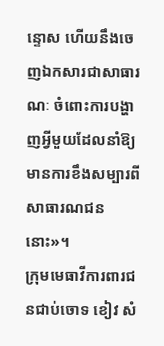ន្ទោស ហើយនឹងចេញឯកសារជាសាធារណៈ ចំពោះការបង្ហាញអ្វីមួយដែលនាំឱ្យមានការខឹងសម្បារពីសាធារណជននោះ»។
ក្រុមមេធាវីការពារជនជាប់ចោទ ខៀវ សំ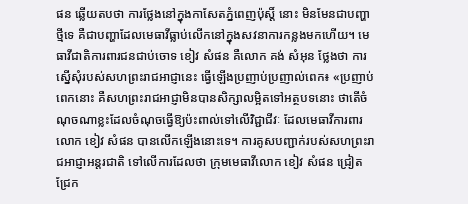ផន ឆ្លើយតបថា ការថ្លែងនៅក្នុងកាសែតភ្នំពេញប៉ុស្តិ៍ នោះ មិនមែនជាបញ្ហាថ្មីទេ គឺជាបញ្ហាដែលមេធាវីធ្លាប់លើកនៅក្នុងសវនាការកន្លងមកហើយ។ មេធាវីជាតិការពារជនជាប់ចោទ ខៀវ សំផន គឺលោក គង់ សំអុន ថ្លែងថា ការស្នើសុំរបស់សហព្រះរាជអាជ្ញានេះ ធ្វើឡើងប្រញាប់ប្រញាល់ពេក៖ «ប្រញាប់ពេកនោះ គឺសហព្រះរាជអាជ្ញាមិនបានសិក្សាលម្អិតទៅអត្ថបទនោះ ថាតើចំណុចណាខ្លះដែលចំណុចធ្វើឱ្យប៉ះពាល់ទៅលើវិជ្ជាជីវៈ ដែលមេធាវីការពារលោក ខៀវ សំផន បានលើកឡើងនោះទេ។ ការគូសបញ្ជាក់របស់សហព្រះរាជអាជ្ញាអន្តរជាតិ ទៅលើការដែលថា ក្រុមមេធាវីលោក ខៀវ សំផន ជ្រៀតជ្រែក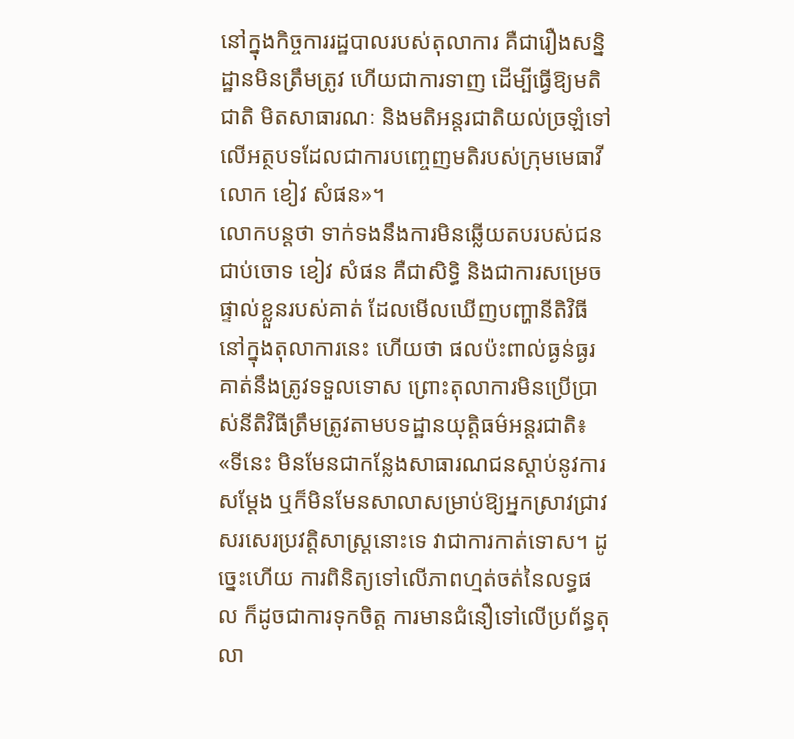នៅក្នុងកិច្ចការរដ្ឋបាលរបស់តុលាការ គឺជារឿងសន្និដ្ឋានមិនត្រឹមត្រូវ ហើយជាការទាញ ដើម្បីធ្វើឱ្យមតិជាតិ មិតសាធារណៈ និងមតិអន្តរជាតិយល់ច្រឡំទៅលើអត្ថបទដែលជាការបញ្ចេញមតិរបស់ក្រុមមេធាវីលោក ខៀវ សំផន»។
លោកបន្តថា ទាក់ទងនឹងការមិនឆ្លើយតបរបស់ជនជាប់ចោទ ខៀវ សំផន គឺជាសិទ្ធិ និងជាការសម្រេចផ្ទាល់ខ្លួនរបស់គាត់ ដែលមើលឃើញបញ្ហានីតិវិធីនៅក្នុងតុលាការនេះ ហើយថា ផលប៉ះពាល់ធ្ងន់ធ្ងរ គាត់នឹងត្រូវទទួលទោស ព្រោះតុលាការមិនប្រើប្រាស់នីតិវិធីត្រឹមត្រូវតាមបទដ្ឋានយុត្តិធម៌អន្តរជាតិ៖ «ទីនេះ មិនមែនជាកន្លែងសាធារណជនស្ដាប់នូវការសម្ដែង ឬក៏មិនមែនសាលាសម្រាប់ឱ្យអ្នកស្រាវជ្រាវសរសេរប្រវត្តិសាស្ត្រនោះទេ វាជាការកាត់ទោស។ ដូច្នេះហើយ ការពិនិត្យទៅលើភាពហ្មត់ចត់នៃលទ្ធផល ក៏ដូចជាការទុកចិត្ត ការមានជំនឿទៅលើប្រព័ន្ធតុលា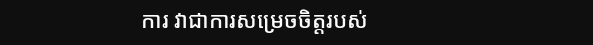ការ វាជាការសម្រេចចិត្តរបស់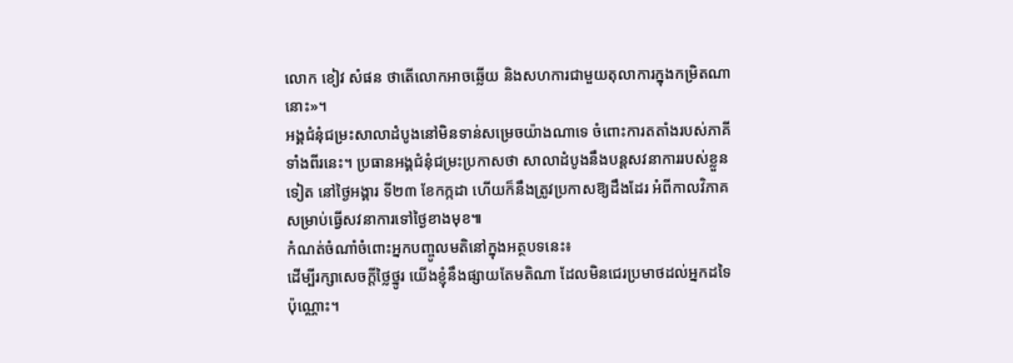លោក ខៀវ សំផន ថាតើលោកអាចឆ្លើយ និងសហការជាមួយតុលាការក្នុងកម្រិតណានោះ»។
អង្គជំនុំជម្រះសាលាដំបូងនៅមិនទាន់សម្រេចយ៉ាងណាទេ ចំពោះការតតាំងរបស់ភាគីទាំងពីរនេះ។ ប្រធានអង្គជំនុំជម្រះប្រកាសថា សាលាដំបូងនឹងបន្តសវនាការរបស់ខ្លួនទៀត នៅថ្ងៃអង្គារ ទី២៣ ខែកក្កដា ហើយក៏នឹងត្រូវប្រកាសឱ្យដឹងដែរ អំពីកាលវិភាគសម្រាប់ធ្វើសវនាការទៅថ្ងៃខាងមុខ៕
កំណត់ចំណាំចំពោះអ្នកបញ្ចូលមតិនៅក្នុងអត្ថបទនេះ៖
ដើម្បីរក្សាសេចក្ដីថ្លៃថ្នូរ យើងខ្ញុំនឹងផ្សាយតែមតិណា ដែលមិនជេរប្រមាថដល់អ្នកដទៃប៉ុណ្ណោះ។